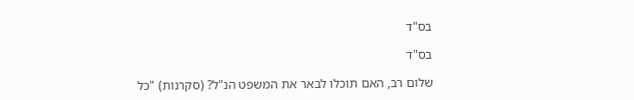בס"ד

בס"ד

שלום רב, האם תוכלו לבאר את המשפט הנ"ל? (סקרנות) "כל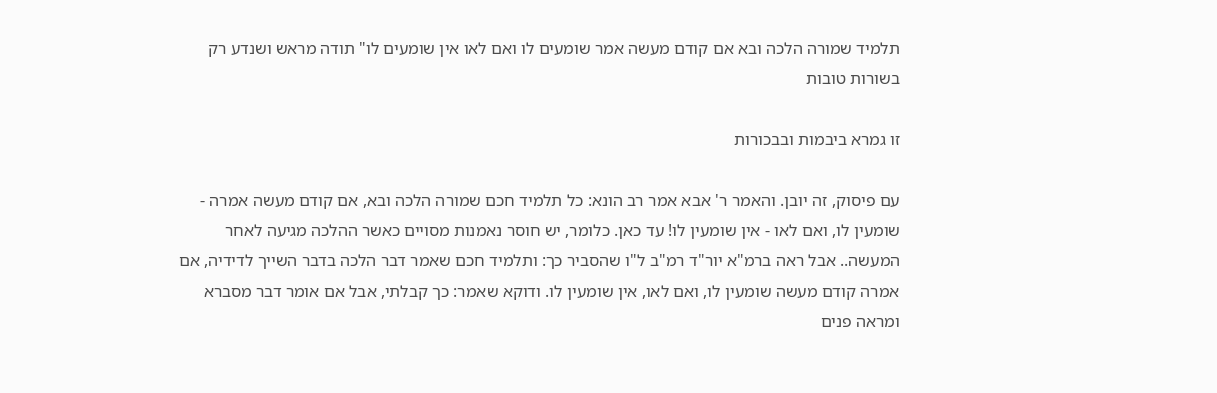תלמיד שמורה הלכה ובא אם קודם מעשה אמר שומעים לו ואם לאו אין שומעים לו" תודה מראש ושנדע רק בשורות טובות

זו גמרא ביבמות ובבכורות

עם פיסוק, זה יובן. והאמר ר' אבא אמר רב הונא: כל תלמיד חכם שמורה הלכה ובא, אם קודם מעשה אמרה - שומעין לו, ואם לאו - אין שומעין לו! עד כאן. כלומר, יש חוסר נאמנות מסויים כאשר ההלכה מגיעה לאחר המעשה.. אבל ראה ברמ"א יור"ד רמ"ב ל"ו שהסביר כך: ותלמיד חכם שאמר דבר הלכה בדבר השייך לדידיה, אם אמרה קודם מעשה שומעין לו, ואם לאו, אין שומעין לו. ודוקא שאמר: כך קבלתי, אבל אם אומר דבר מסברא ומראה פנים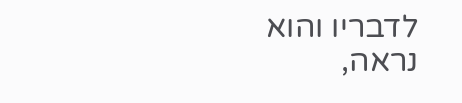לדבריו והוא נראה,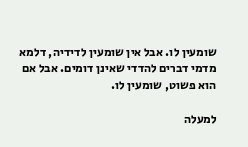שומעין לו. אבל אין שומעין לדידיה, דלמא מדמי דברים להדדי שאינן דומים. אבל אם הוא פשוט, שומעין לו.

למעלה